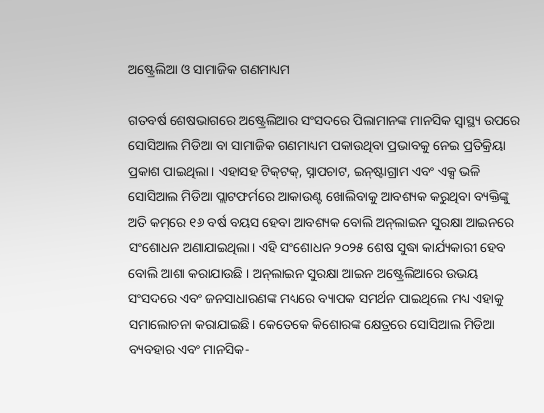ଅଷ୍ଟ୍ରେଲିଆ ଓ ସାମାଜିକ ଗଣମାଧ୍ୟମ

ଗତବର୍ଷ ଶେଷଭାଗରେ ଅଷ୍ଟ୍ରେଲିଆର ସଂସଦରେ ପିଲାମାନଙ୍କ ମାନସିକ ସ୍ବାସ୍ଥ୍ୟ ଉପରେ ସୋସିଆଲ ମିଡିଆ ବା ସାମାଜିକ ଗଣମାଧ୍ୟମ ପକାଉଥିବା ପ୍ରଭାବକୁ ନେଇ ପ୍ରତିକ୍ରିୟା ପ୍ରକାଶ ପାଇଥିଲା। ଏହାସହ ଟିକ୍‌ଟକ୍‌, ସ୍ନାପଚାଟ, ଇନ୍‌ଷ୍ଟାଗ୍ରାମ ଏବଂ ଏକ୍ସ ଭଳି ସୋସିଆଲ ମିଡିଆ ପ୍ଲାଟଫର୍ମରେ ଆକାଉଣ୍ଟ ଖୋଲିବାକୁ ଆବଶ୍ୟକ କରୁଥିବା ବ୍ୟକ୍ତିଙ୍କୁ ଅତି କମ୍‌ରେ ୧୬ ବର୍ଷ ବୟସ ହେବା ଆବଶ୍ୟକ ବୋଲି ଅନ୍‌ଲାଇନ ସୁରକ୍ଷା ଆଇନରେ ସଂଶୋଧନ ଅଣାଯାଇଥିଲା। ଏହି ସଂଶୋଧନ ୨୦୨୫ ଶେଷ ସୁଦ୍ଧା କାର୍ଯ୍ୟକାରୀ ହେବ ବୋଲି ଆଶା କରାଯାଉଛି । ଅନ୍‌ଲାଇନ ସୁରକ୍ଷା ଆଇନ ଅଷ୍ଟ୍ରେଲିଆରେ ଉଭୟ ସଂସଦରେ ଏବଂ ଜନସାଧାରଣଙ୍କ ମଧ୍ୟରେ ବ୍ୟାପକ ସମର୍ଥନ ପାଇଥିଲେ ମଧ୍ୟ ଏହାକୁ ସମାଲୋଚନା କରାଯାଇଛି। କେତେକେ କିଶୋରଙ୍କ କ୍ଷେତ୍ରରେ ସୋସିଆଲ ମିଡିଆ ବ୍ୟବହାର ଏବଂ ମାନସିକ-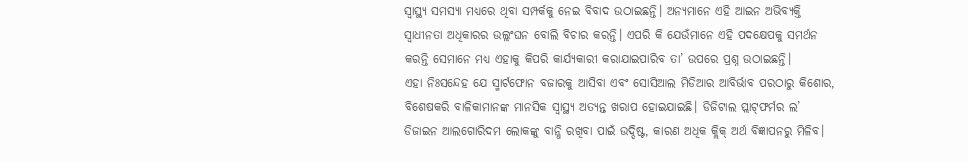ସ୍ବାସ୍ଥ୍ୟ ସମସ୍ୟା ମଧ୍ୟରେ ଥିବା ସମ୍ପର୍କକୁ ନେଇ ବିବାଦ ଉଠାଇଛନ୍ତି। ଅନ୍ୟମାନେ ଏହି ଆଇନ ଅଭିବ୍ୟକ୍ତି ସ୍ବାଧୀନତା ଅଧିକାରର ଉଲ୍ଲଂଘନ ବୋଲି ବିଚାର କରନ୍ତି। ଏପରି କି ଯେଉଁମାନେ ଏହି ପଦକ୍ଷେପକୁ ସମର୍ଥନ କରନ୍ତି ସେମାନେ ମଧ୍ୟ ଏହାକୁ କିପରି କାର୍ଯ୍ୟକାରୀ କରାଯାଇପାରିବ ତା’ ଉପରେ ପ୍ରଶ୍ନ ଉଠାଇଛନ୍ତି।
ଏହା ନିଃସନ୍ଦେହ ଯେ ସ୍ମାର୍ଟଫୋନ ବଜାରକୁ ଆସିବା ଏବଂ ସୋସିଆଲ ମିଡିଆର ଆବିର୍ଭାବ ପରଠାରୁ କିଶୋର, ବିଶେଷକରି ବାଳିକାମାନଙ୍କ ମାନସିକ ସ୍ବାସ୍ଥ୍ୟ ଅତ୍ୟନ୍ତ ଖରାପ ହୋଇଯାଇଛି। ଡିଜିଟାଲ ପ୍ଲାଟ୍‌ଫର୍ମର ଲ’ ଡିଜାଇନ ଆଲଗୋରିଦମ ଲୋକଙ୍କୁ ବାନ୍ଧି ରଖିବା ପାଇଁ ଉଦ୍ଦିଷ୍ଟ, କାରଣ ଅଧିକ କ୍ଲିକ୍‌ ଅର୍ଥ ବିଜ୍ଞାପନରୁ ମିଳିବ।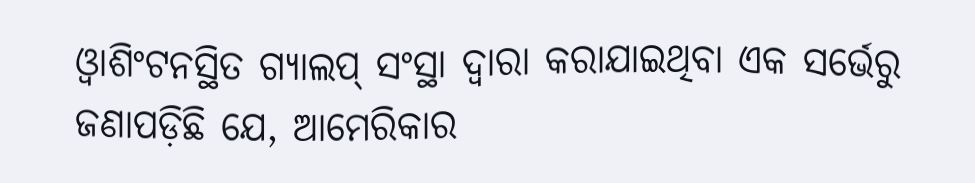ଓ୍ବାଶିଂଟନସ୍ଥିତ ଗ୍ୟାଲପ୍‌ ସଂସ୍ଥା ଦ୍ୱାରା କରାଯାଇଥିବା ଏକ ସର୍ଭେରୁ ଜଣାପଡ଼ିଛି ଯେ, ଆମେରିକାର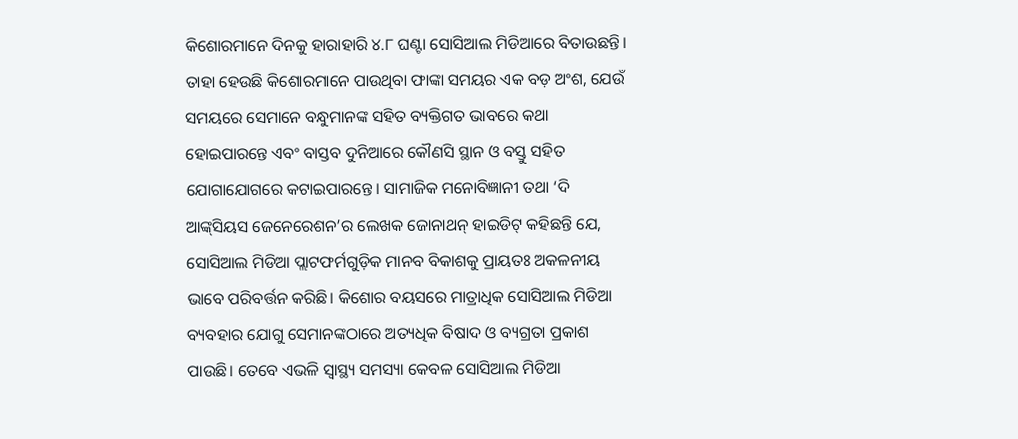କିଶୋରମାନେ ଦିନକୁ ହାରାହାରି ୪.୮ ଘଣ୍ଟା ସୋସିଆଲ ମିଡିଆରେ ବିତାଉଛନ୍ତି। ତାହା ହେଉଛି କିଶୋରମାନେ ପାଉଥିବା ଫାଙ୍କା ସମୟର ଏକ ବଡ଼ ଅଂଶ, ଯେଉଁ ସମୟରେ ସେମାନେ ବନ୍ଧୁମାନଙ୍କ ସହିତ ବ୍ୟକ୍ତିଗତ ଭାବରେ କଥା ହୋଇପାରନ୍ତେ ଏବଂ ବାସ୍ତବ ଦୁନିଆରେ କୌଣସି ସ୍ଥାନ ଓ ବସ୍ତୁ ସହିତ ଯୋଗାଯୋଗରେ କଟାଇପାରନ୍ତେ। ସାମାଜିକ ମନୋବିଜ୍ଞାନୀ ତଥା ‘ଦି ଆଙ୍କ୍‌ସିୟସ ଜେନେରେଶନ’ର ଲେଖକ ଜୋନାଥନ୍‌ ହାଇଡିଟ୍‌ କହିଛନ୍ତି ଯେ, ସୋସିଆଲ ମିଡିଆ ପ୍ଲାଟଫର୍ମଗୁଡ଼ିକ ମାନବ ବିକାଶକୁ ପ୍ରାୟତଃ ଅକଳନୀୟ ଭାବେ ପରିବର୍ତ୍ତନ କରିଛି। କିଶୋର ବୟସରେ ମାତ୍ରାଧିକ ସୋସିଆଲ ମିଡିଆ ବ୍ୟବହାର ଯୋଗୁ ସେମାନଙ୍କଠାରେ ଅତ୍ୟଧିକ ବିଷାଦ ଓ ବ୍ୟଗ୍ରତା ପ୍ରକାଶ ପାଉଛି। ତେବେ ଏଭଳି ସ୍ବାସ୍ଥ୍ୟ ସମସ୍ୟା କେବଳ ସୋସିଆଲ ମିଡିଆ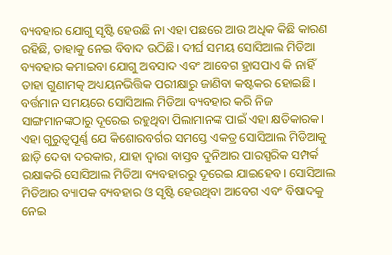ବ୍ୟବହାର ଯୋଗୁ ସୃଷ୍ଟି ହେଉଛି ନା ଏହା ପଛରେ ଆଉ ଅଧିକ କିଛି କାରଣ ରହିଛି, ତାହାକୁ ନେଇ ବିବାଦ ଉଠିଛି। ଦୀର୍ଘ ସମୟ ସୋସିଆଲ ମିଡିଆ ବ୍ୟବହାର କମାଇବା ଯୋଗୁ ଅବସାଦ ଏବଂ ଆବେଗ ହ୍ରାସପାଏ କି ନାହିଁ ତାହା ଗୁଣାମତ୍କ ଅଧ୍ୟୟନଭିତ୍ତିକ ପରୀକ୍ଷାରୁ ଜାଣିବା କଷ୍ଟକର ହୋଇଛି। ବର୍ତ୍ତମାନ ସମୟରେ ସୋସିଆଲ ମିଡିଆ ବ୍ୟବହାର କରି ନିଜ ସାଙ୍ଗମାନଙ୍କଠାରୁ ଦୂରେଇ ରହୁଥିବା ପିଲାମାନଙ୍କ ପାଇଁ ଏହା କ୍ଷତିକାରକ। ଏହା ଗୁରୁତ୍ୱପୂର୍ଣ୍ଣ ଯେ କିଶୋରବର୍ଗର ସମସ୍ତେ ଏକତ୍ର ସୋସିଆଲ ମିଡିଆକୁ ଛାଡ଼ି ଦେବା ଦରକାର, ଯାହା ଦ୍ୱାରା ବାସ୍ତବ ଦୁନିଆର ପାରସ୍ପରିକ ସମ୍ପର୍କ ରକ୍ଷାକରି ସୋସିଆଲ ମିଡିଆ ବ୍ୟବହାରରୁ ଦୂରେଇ ଯାଇହେବ। ସୋସିଆଲ ମିଡିଆର ବ୍ୟାପକ ବ୍ୟବହାର ଓ ସୃଷ୍ଟି ହେଉଥିବା ଆବେଗ ଏବଂ ବିଷାଦକୁ ନେଇ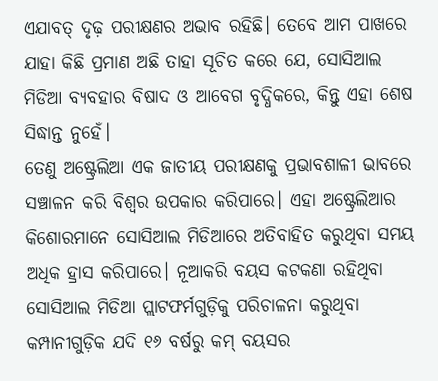ଏଯାବତ୍‌ ଦୃଢ଼ ପରୀକ୍ଷଣର ଅଭାବ ରହିଛି। ତେବେ ଆମ ପାଖରେ ଯାହା କିଛି ପ୍ରମାଣ ଅଛି ତାହା ସୂଚିତ କରେ ଯେ, ସୋସିଆଲ ମିଡିଆ ବ୍ୟବହାର ବିଷାଦ ଓ ଆବେଗ ବୃଦ୍ଧିକରେ, କିନ୍ତୁ ଏହା ଶେଷ ସିଦ୍ଧାନ୍ତ ନୁହେଁ।
ତେଣୁ ଅଷ୍ଟ୍ରେଲିଆ ଏକ ଜାତୀୟ ପରୀକ୍ଷଣକୁ ପ୍ରଭାବଶାଳୀ ଭାବରେ ସଞ୍ଚାଳନ କରି ବିଶ୍ୱର ଉପକାର କରିପାରେ। ଏହା ଅଷ୍ଟ୍ରେଲିଆର କିଶୋରମାନେ ସୋସିଆଲ ମିଡିଆରେ ଅତିବାହିତ କରୁଥିବା ସମୟ ଅଧିକ ହ୍ରାସ କରିପାରେ। ନୂଆକରି ବୟସ କଟକଣା ରହିଥିବା ସୋସିଆଲ ମିଡିଆ ପ୍ଲାଟଫର୍ମଗୁଡ଼ିକୁ ପରିଚାଳନା କରୁଥିବା କମ୍ପାନୀଗୁଡ଼ିକ ଯଦି ୧୬ ବର୍ଷରୁ କମ୍‌ ବୟସର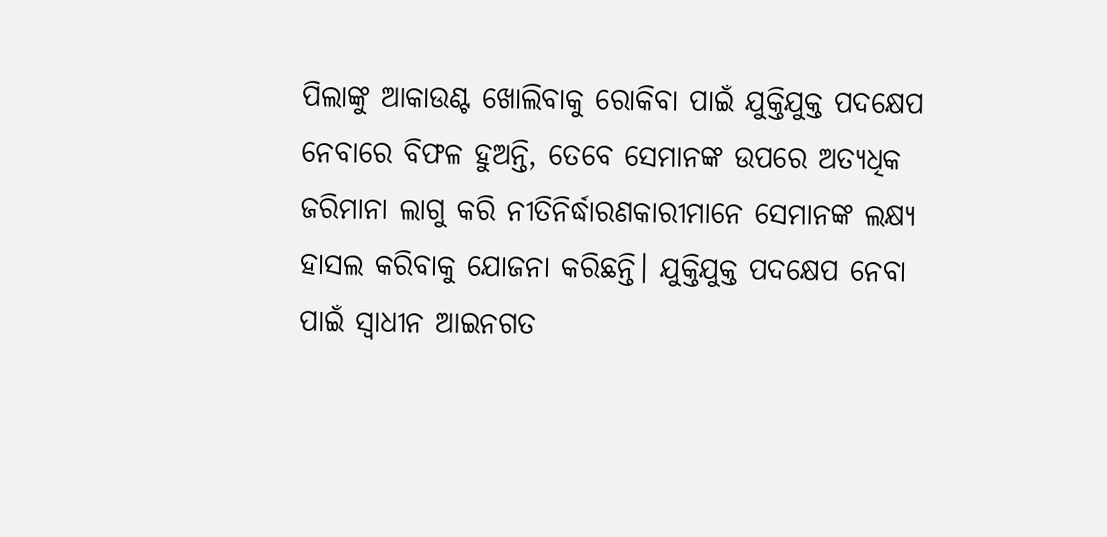ପିଲାଙ୍କୁ ଆକାଉଣ୍ଟ ଖୋଲିବାକୁ ରୋକିବା ପାଇଁ ଯୁକ୍ତିଯୁକ୍ତ ପଦକ୍ଷେପ ନେବାରେ ବିଫଳ ହୁଅନ୍ତି, ତେବେ ସେମାନଙ୍କ ଉପରେ ଅତ୍ୟଧିକ ଜରିମାନା ଲାଗୁ କରି ନୀତିନିର୍ଦ୍ଧାରଣକାରୀମାନେ ସେମାନଙ୍କ ଲକ୍ଷ୍ୟ ହାସଲ କରିବାକୁ ଯୋଜନା କରିଛନ୍ତି। ଯୁକ୍ତିଯୁକ୍ତ ପଦକ୍ଷେପ ନେବା ପାଇଁ ସ୍ବାଧୀନ ଆଇନଗତ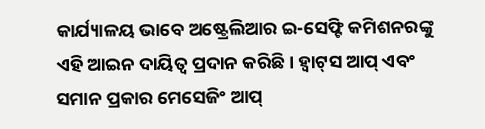କାର୍ଯ୍ୟାଳୟ ଭାବେ ଅଷ୍ଟ୍ରେଲିଆର ଇ-ସେଫ୍ଟି କମିଶନରଙ୍କୁ ଏହି ଆଇନ ଦାୟିତ୍ୱ ପ୍ରଦାନ କରିଛି। ହ୍ବାଟ୍‌ସ ଆପ୍‌ ଏବଂ ସମାନ ପ୍ରକାର ମେସେଜିଂ ଆପ୍‌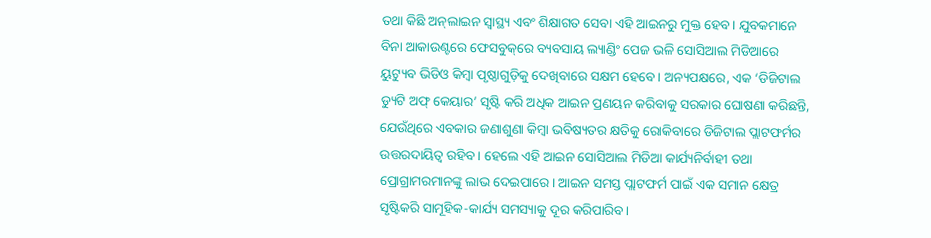ତଥା କିଛି ଅନ୍‌ଲାଇନ ସ୍ବାସ୍ଥ୍ୟ ଏବଂ ଶିକ୍ଷାଗତ ସେବା ଏହି ଆଇନରୁ ମୁକ୍ତ ହେବ। ଯୁବକମାନେ ବିନା ଆକାଉଣ୍ଟରେ ଫେସବୁକ୍‌ରେ ବ୍ୟବସାୟ ଲ୍ୟାଣ୍ଡିଂ ପେଜ ଭଳି ସୋସିଆଲ ମିଡିଆରେ ୟୁଟ୍ୟୁବ ଭିଡିଓ କିମ୍ବା ପୃଷ୍ଠାଗୁଡ଼ିକୁ ଦେଖିବାରେ ସକ୍ଷମ ହେବେ। ଅନ୍ୟପକ୍ଷରେ, ଏକ ‘ଡିଜିଟାଲ ଡ୍ୟୁଟି ଅଫ୍‌ କେୟାର’ ସୃଷ୍ଟି କରି ଅଧିକ ଆଇନ ପ୍ରଣୟନ କରିବାକୁ ସରକାର ଘୋଷଣା କରିଛନ୍ତି, ଯେଉଁଥିରେ ଏବକାର ଜଣାଶୁଣା କିମ୍ବା ଭବିଷ୍ୟତର କ୍ଷତିକୁ ରୋକିବାରେ ଡିଜିଟାଲ ପ୍ଲାଟଫର୍ମର ଉତ୍ତରଦାୟିତ୍ୱ ରହିବ। ହେଲେ ଏହି ଆଇନ ସୋସିଆଲ ମିଡିଆ କାର୍ଯ୍ୟନିର୍ବାହୀ ତଥା ପ୍ରୋଗ୍ରାମରମାନଙ୍କୁ ଲାଭ ଦେଇପାରେ। ଆଇନ ସମସ୍ତ ପ୍ଲାଟଫର୍ମ ପାଇଁ ଏକ ସମାନ କ୍ଷେତ୍ର ସୃଷ୍ଟିକରି ସାମୂହିକ-କାର୍ଯ୍ୟ ସମସ୍ୟାକୁ ଦୂର କରିପାରିବ।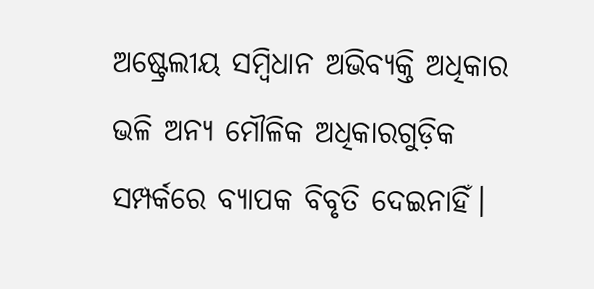ଅଷ୍ଟ୍ରେଲୀୟ ସମ୍ବିଧାନ ଅଭିବ୍ୟକ୍ତି ଅଧିକାର ଭଳି ଅନ୍ୟ ମୌଳିକ ଅଧିକାରଗୁଡ଼ିକ ସମ୍ପର୍କରେ ବ୍ୟାପକ ବିବୃତି ଦେଇନାହିଁ।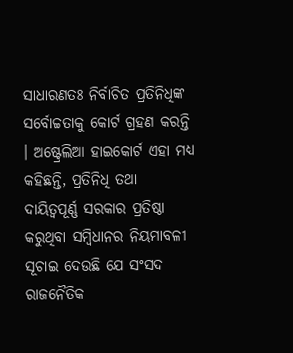ସାଧାରଣତଃ ନିର୍ବାଚିତ ପ୍ରତିନିଧିଙ୍କ ସର୍ବୋଚ୍ଚତାକୁ କୋର୍ଟ ଗ୍ରହଣ କରନ୍ତି । ଅଷ୍ଟ୍ରେଲିଆ ହାଇକୋର୍ଟ ଏହା ମଧ୍ୟ କହିଛନ୍ତି, ପ୍ରତିନିଧି ତଥା ଦାୟିତ୍ୱପୂର୍ଣ୍ଣ ସରକାର ପ୍ରତିଷ୍ଠା କରୁଥିବା ସମ୍ବିଧାନର ନିୟମାବଳୀ ସୂଚାଇ ଦେଉଛି ଯେ ସଂସଦ ରାଜନୈତିକ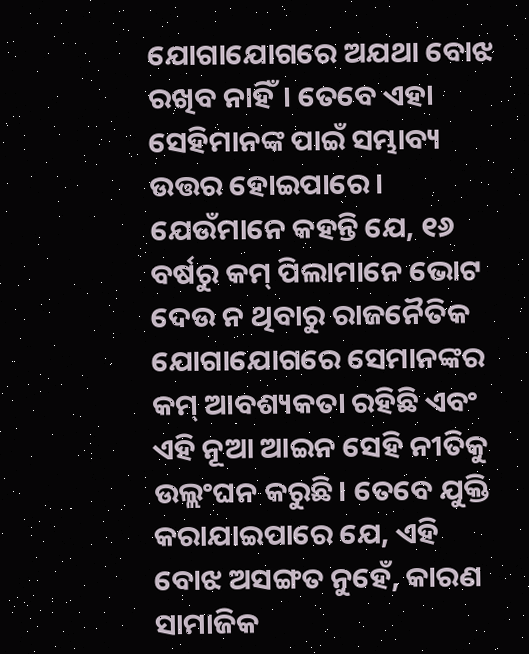ଯୋଗାଯୋଗରେ ଅଯଥା ବୋଝ ରଖିବ ନାହିଁ। ତେବେ ଏହା ସେହିମାନଙ୍କ ପାଇଁ ସମ୍ଭାବ୍ୟ ଉତ୍ତର ହୋଇପାରେ। ଯେଉଁମାନେ କହନ୍ତି ଯେ, ୧୬ ବର୍ଷରୁ କମ୍‌ ପିଲାମାନେ ଭୋଟ ଦେଉ ନ ଥିବାରୁ ରାଜନୈତିକ ଯୋଗାଯୋଗରେ ସେମାନଙ୍କର କମ୍‌ ଆବଶ୍ୟକତା ରହିଛି ଏବଂ ଏହି ନୂଆ ଆଇନ ସେହି ନୀତିକୁ ଉଲ୍ଲଂଘନ କରୁଛି। ତେବେ ଯୁକ୍ତି କରାଯାଇପାରେ ଯେ, ଏହି ବୋଝ ଅସଙ୍ଗତ ନୁହେଁ, କାରଣ ସାମାଜିକ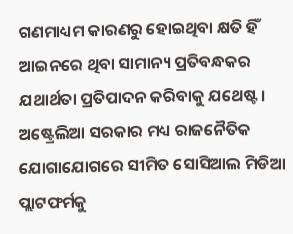ଗଣମାଧ୍ୟମ କାରଣରୁ ହୋଇଥିବା କ୍ଷତି ହିଁ ଆଇନରେ ଥିବା ସାମାନ୍ୟ ପ୍ରତିବନ୍ଧକର ଯଥାର୍ଥତା ପ୍ରତିପାଦନ କରିବାକୁ ଯଥେଷ୍ଟ। ଅଷ୍ଟ୍ରେଲିଆ ସରକାର ମଧ୍ୟ ରାଜନୈତିକ ଯୋଗାଯୋଗରେ ସୀମିତ ସୋସିଆଲ ମିଡିଆ ପ୍ଲାଟଫର୍ମକୁ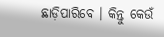ଛାଡ଼ିପାରିବେ । କିନ୍ତୁ କେଉଁ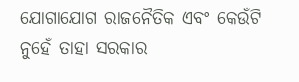ଯୋଗାଯୋଗ ରାଜନୈତିକ ଏବଂ କେଉଁଟି ନୁହେଁ ତାହା ସରକାର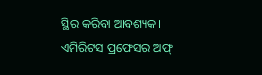ସ୍ଥିର କରିବା ଆବଶ୍ୟକ।
ଏମିରିଟସ ପ୍ରଫେସର ଅଫ୍‌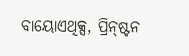ବାୟୋଏଥିକ୍ସ, ପ୍ରିନ୍‌ଷ୍ଟନ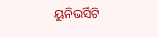ୟୁନିଭର୍ସିଟି